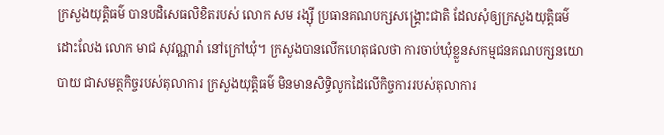ក្រសួងយុត្តិធម៌ បានបដិសេធលិខិតរបស់ លោក សម រង្ស៊ី ប្រធានគណបក្សសង្គ្រោះជាតិ ដែលសុំឲ្យក្រសួងយុត្តិធម៌ ដោះលែង លោក មាជ សុវណ្ណារ៉ា នៅក្រៅឃុំ។ ក្រសួងបានលើកហេតុផលថា ការចាប់ឃុំខ្លួនសកម្មជនគណបក្សនយោបាយ ជាសមត្ថកិច្ចរបស់តុលាការ ក្រសួងយុត្តិធម៌ មិនមានសិទ្ធិលូកដៃលើកិច្ចការរបស់តុលាការ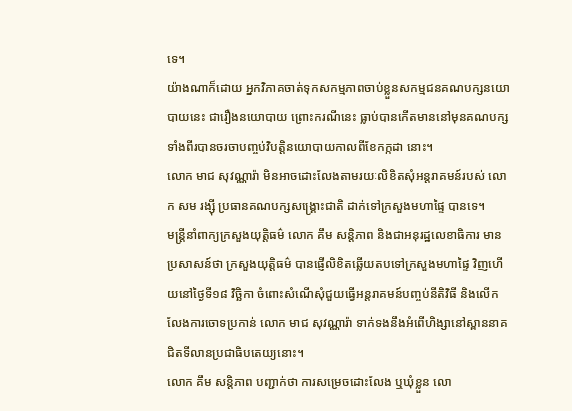ទេ។
យ៉ាងណាក៏ដោយ អ្នកវិភាគចាត់ទុកសកម្មភាពចាប់ខ្លួនសកម្មជនគណបក្សនយោបាយនេះ ជារឿងនយោបាយ ព្រោះករណីនេះ ធ្លាប់បានកើតមាននៅមុនគណបក្សទាំងពីរបានចរចាបញ្ចប់វិបត្តិនយោបាយកាលពីខែកក្កដា នោះ។
លោក មាជ សុវណ្ណារ៉ា មិនអាចដោះលែងតាមរយៈលិខិតសុំអន្តរាគមន៍របស់ លោក សម រង្ស៊ី ប្រធានគណបក្សសង្គ្រោះជាតិ ដាក់ទៅក្រសួងមហាផ្ទៃ បានទេ។
មន្ត្រីនាំពាក្យក្រសួងយុត្តិធម៌ លោក គឹម សន្តិភាព និងជាអនុរដ្ឋលេខាធិការ មានប្រសាសន៍ថា ក្រសួងយុត្តិធម៌ បានផ្ញើលិខិតឆ្លើយតបទៅក្រសួងមហាផ្ទៃ វិញហើយនៅថ្ងៃទី១៨ វិច្ឆិកា ចំពោះសំណើសុំជួយធ្វើអន្តរាគមន៍បញ្ចប់នីតិវិធី និងលើកលែងការចោទប្រកាន់ លោក មាជ សុវណ្ណារ៉ា ទាក់ទងនឹងអំពើហិង្សានៅស្ពាននាគជិតទីលានប្រជាធិបតេយ្យនោះ។
លោក គឹម សន្តិភាព បញ្ជាក់ថា ការសម្រេចដោះលែង ឬឃុំខ្លួន លោ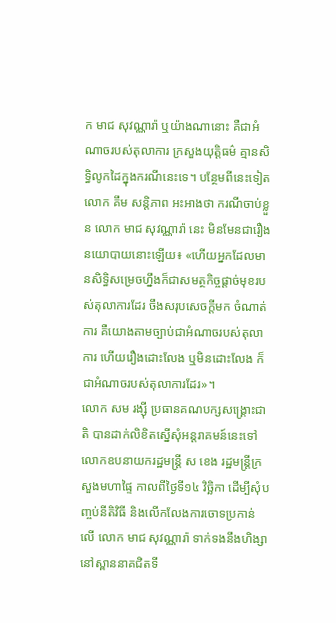ក មាជ សុវណ្ណារ៉ា ឬយ៉ាងណានោះ គឺជាអំណាចរបស់តុលាការ ក្រសួងយុត្តិធម៌ គ្មានសិទ្ធិលូកដៃក្នុងករណីនេះទេ។ បន្ថែមពីនេះទៀត លោក គឹម សន្តិភាព អះអាងថា ករណីចាប់ខ្លួន លោក មាជ សុវណ្ណារ៉ា នេះ មិនមែនជារឿងនយោបាយនោះឡើយ៖ «ហើយអ្នកដែលមានសិទ្ធិសម្រេចហ្នឹងក៏ជាសមត្ថកិច្ចផ្ដាច់មុខរបស់តុលាការដែរ ចឹងសរុបសេចក្ដីមក ចំណាត់ការ គឺយោងតាមច្បាប់ជាអំណាចរបស់តុលាការ ហើយរឿងដោះលែង ឬមិនដោះលែង ក៏ជាអំណាចរបស់តុលាការដែរ»។
លោក សម រង្ស៊ី ប្រធានគណបក្សសង្គ្រោះជាតិ បានដាក់លិខិតស្នើសុំអន្តរាគមន៍នេះទៅលោកឧបនាយករដ្ឋមន្ត្រី ស ខេង រដ្ឋមន្ត្រីក្រសួងមហាផ្ទៃ កាលពីថ្ងៃទី១៤ វិច្ឆិកា ដើម្បីសុំបញ្ចប់នីតិវិធី និងលើកលែងការចោទប្រកាន់លើ លោក មាជ សុវណ្ណារ៉ា ទាក់ទងនឹងហិង្សានៅស្ពាននាគជិតទី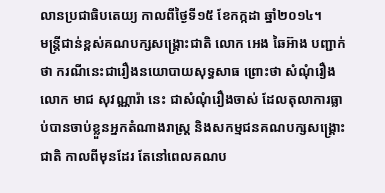លានប្រជាធិបតេយ្យ កាលពីថ្ងៃទី១៥ ខែកក្កដា ឆ្នាំ២០១៤។
មន្ត្រីជាន់ខ្ពស់គណបក្សសង្គ្រោះជាតិ លោក អេង ឆៃអ៊ាង បញ្ជាក់ថា ករណីនេះជារឿងនយោបាយសុទ្ធសាធ ព្រោះថា សំណុំរឿង លោក មាជ សុវណ្ណារ៉ា នេះ ជាសំណុំរឿងចាស់ ដែលតុលាការធ្លាប់បានចាប់ខ្លួនអ្នកតំណាងរាស្ត្រ និងសកម្មជនគណបក្សសង្គ្រោះជាតិ កាលពីមុនដែរ តែនៅពេលគណប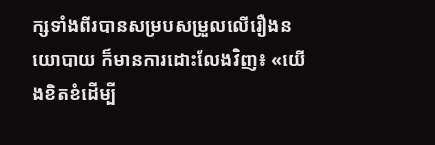ក្សទាំងពីរបានសម្របសម្រួលលើរឿងនយោបាយ ក៏មានការដោះលែងវិញ៖ «យើងខិតខំដើម្បី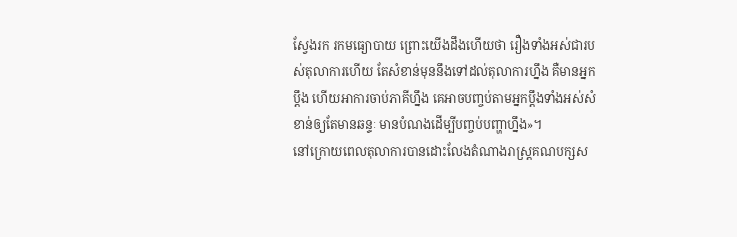ស្វែងរក រកមធ្យោបាយ ព្រោះយើងដឹងហើយថា រឿងទាំងអស់ជារបស់តុលាការហើយ តែសំខាន់មុននឹងទៅដល់តុលាការហ្នឹង គឺមានអ្នកប្ដឹង ហើយអាការចាប់ភាគីហ្នឹង គេអាចបញ្ចប់តាមអ្នកប្ដឹងទាំងអស់សំខាន់ឲ្យតែមានឆន្ទៈ មានបំណងដើម្បីបញ្ចប់បញ្ហាហ្នឹង»។
នៅក្រោយពេលតុលាការបានដោះលែងតំណាងរាស្ត្រគណបក្សស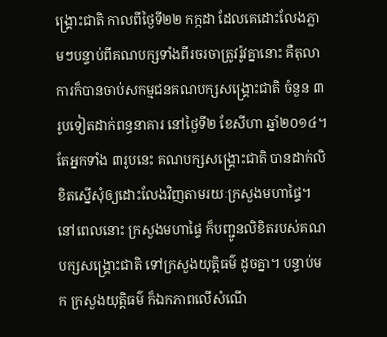ង្គ្រោះជាតិ កាលពីថ្ងៃទី២២ កក្កដា ដែលគេដោះលែងភ្លាមៗបន្ទាប់ពីគណបក្សទាំងពីរចរចាត្រូវរ៉ូវគ្នានោះ គឺតុលាការក៏បានចាប់សកម្មជនគណបក្សសង្គ្រោះជាតិ ចំនួន ៣រូបទៀតដាក់ពន្ធនាគារ នៅថ្ងៃទី២ ខែសីហា ឆ្នាំ២០១៤។
តែអ្នកទាំង ៣រូបនេះ គណបក្សសង្គ្រោះជាតិ បានដាក់លិខិតស្នើសុំឲ្យដោះលែងវិញតាមរយៈក្រសួងមហាផ្ទៃ។ នៅពេលនោះ ក្រសួងមហាផ្ទៃ ក៏បញ្ជូនលិខិតរបស់គណបក្សសង្គ្រោះជាតិ ទៅក្រសួងយុត្តិធម៌ ដូចគ្នា។ បន្ទាប់មក ក្រសួងយុត្តិធម៌ ក៏ឯកភាពលើសំណើ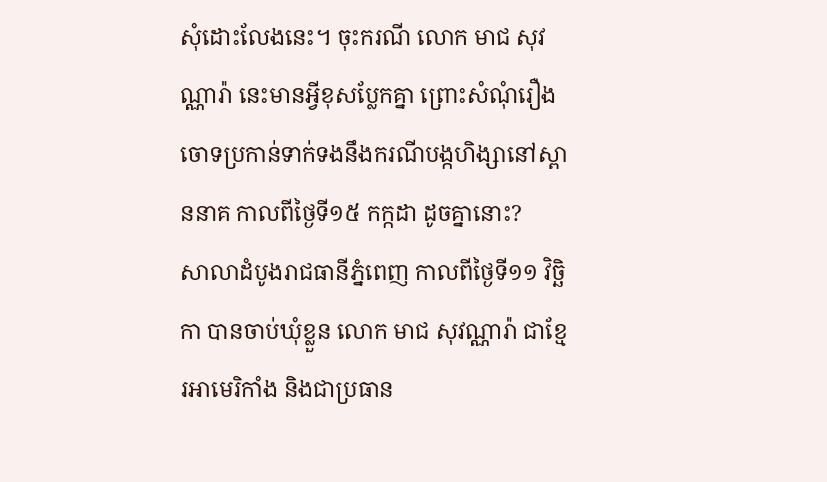សុំដោះលែងនេះ។ ចុះករណី លោក មាជ សុវណ្ណារ៉ា នេះមានអ្វីខុសប្លែកគ្នា ព្រោះសំណុំរឿងចោទប្រកាន់ទាក់ទងនឹងករណីបង្កហិង្សានៅស្ពាននាគ កាលពីថ្ងៃទី១៥ កក្កដា ដូចគ្នានោះ?
សាលាដំបូងរាជធានីភ្នំពេញ កាលពីថ្ងៃទី១១ វិច្ឆិកា បានចាប់ឃុំខ្លួន លោក មាជ សុវណ្ណារ៉ា ជាខ្មែរអាមេរិកាំង និងជាប្រធាន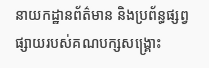នាយកដ្ឋានព័ត៌មាន និងប្រព័ន្ធផ្សព្វផ្សាយរបស់គណបក្សសង្គ្រោះ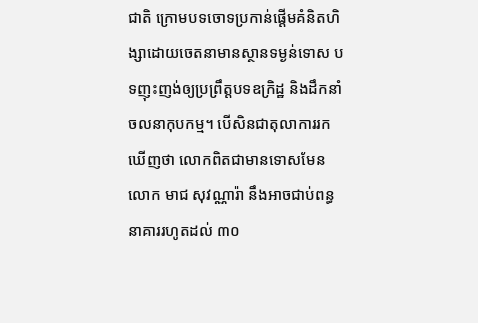ជាតិ ក្រោមបទចោទប្រកាន់ផ្ដើមគំនិតហិង្សាដោយចេតនាមានស្ថានទម្ងន់ទោស បទញុះញង់ឲ្យប្រព្រឹត្តបទឧក្រិដ្ឋ និងដឹកនាំចលនាកុបកម្ម។ បើសិនជាតុលាការរកឃើញថា លោកពិតជាមានទោសមែន លោក មាជ សុវណ្ណារ៉ា នឹងអាចជាប់ពន្ធនាគាររហូតដល់ ៣០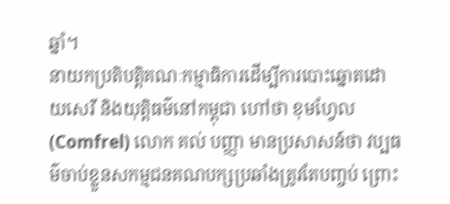ឆ្នាំ។
នាយកប្រតិបត្តិគណៈកម្មាធិការដើម្បីការបោះឆ្នោតដោយសេរី និងយុត្តិធម៌នៅកម្ពុជា ហៅថា ខុមហ្វែល (Comfrel) លោក គល់ បញ្ញា មានប្រសាសន៍ថា វប្បធម៌ចាប់ខ្លួនសកម្មជនគណបក្សប្រឆាំងត្រូវតែបញ្ចប់ ព្រោះ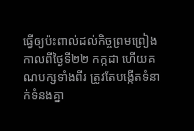ធ្វើឲ្យប៉ះពាល់ដល់កិច្ចព្រមព្រៀងកាលពីថ្ងៃទី២២ កក្កដា ហើយគណបក្សទាំងពីរ ត្រូវតែបង្កើតទំនាក់ទំនងគ្នា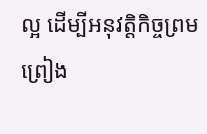ល្អ ដើម្បីអនុវត្តិកិច្ចព្រមព្រៀង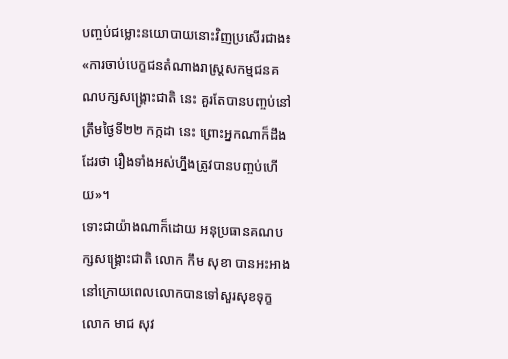បញ្ចប់ជម្លោះនយោបាយនោះវិញប្រសើរជាង៖ «ការចាប់បេក្ខជនតំណាងរាស្ត្រសកម្មជនគណបក្សសង្រ្គោះជាតិ នេះ គួរតែបានបញ្ចប់នៅត្រឹមថ្ងៃទី២២ កក្កដា នេះ ព្រោះអ្នកណាក៏ដឹងដែរថា រឿងទាំងអស់ហ្នឹងត្រូវបានបញ្ចប់ហើយ»។
ទោះជាយ៉ាងណាក៏ដោយ អនុប្រធានគណបក្សសង្គ្រោះជាតិ លោក កឹម សុខា បានអះអាងនៅក្រោយពេលលោកបានទៅសួរសុខទុក្ខ លោក មាជ សុវ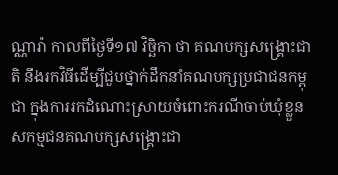ណ្ណារ៉ា កាលពីថ្ងៃទី១៧ វិច្ឆិកា ថា គណបក្សសង្គ្រោះជាតិ នឹងរកវិធីដើម្បីជួបថ្នាក់ដឹកនាំគណបក្សប្រជាជនកម្ពុជា ក្នុងការរកដំណោះស្រាយចំពោះករណីចាប់ឃុំខ្លួនសកម្មជនគណបក្សសង្គ្រោះជា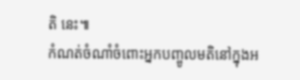តិ នេះ៕
កំណត់ចំណាំចំពោះអ្នកបញ្ចូលមតិនៅក្នុងអ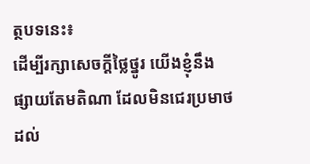ត្ថបទនេះ៖
ដើម្បីរក្សាសេចក្ដីថ្លៃថ្នូរ យើងខ្ញុំនឹងផ្សាយតែមតិណា ដែលមិនជេរប្រមាថដល់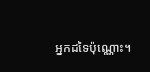អ្នកដទៃប៉ុណ្ណោះ។